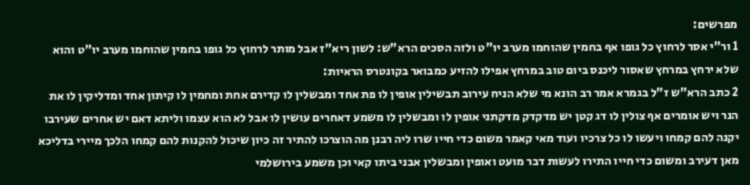מפרשים:
1 ור"י אסר לרחוץ כל גופו אף בחמין שהוחמו מערב יו"ט ולזה הסכים הרא"ש: לשון ריא"ז אבל מותר לרחוץ כל גופו בחמין שהוחמו מערב יו"ט והוא שלא ירחץ במרחץ שאסור ליכנס ביום טוב במרחץ אפילו להזיע כמבואר בקונטרס הראיות:
2 כתב הרא"ש ז"ל בגמרא אמר רב הונא מי שלא הניח עירוב תבשילין אופין לו פת אחד ומבשלין לו קדירם אחת ומחמין לו קיתון אחד ומדליקין לו את הנר ויש אומרים אף צולין לו דג קטן יש מדקדק מדקתני אופין לו ומבשלין לו משמע דאחרים עושין לו אבל לא הוא עצמו וליתא דאם יש אחרים שעירבו יקנה להם קמחו ויעשו לו כל צרכיו ועוד מאי קאמר משום כדי חייו שרו ליה רבנן מה הוצרכו להתיר זה כיון שיכול להקנות להם קמחו הלכך מיירי בדליכא מאן דעירב ומשום כדי חייו התירו לעשות דבר מועט ואופין ומבשלין אבני ביתו קאי וכן משמע בירושלמי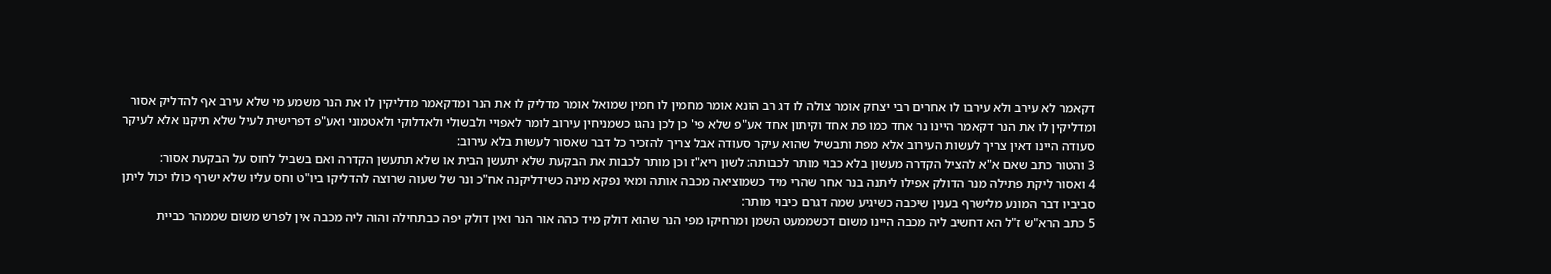דקאמר לא עירב ולא עירבו לו אחרים רבי יצחק אומר צולה לו דג רב הונא אומר מחמין לו חמין שמואל אומר מדליק לו את הנר ומדקאמר מדליקין לו את הנר משמע מי שלא עירב אף להדליק אסור ומדליקין לו את הנר דקאמר היינו נר אחד כמו פת אחד וקיתון אחד אע"פ שלא פי' כן לכן נהגו כשמניחין עירוב לומר לאפויי ולבשולי ולאדלוקי ולאטמוני ואע"פ דפרישית לעיל שלא תיקנו אלא לעיקר סעודה היינו דאין צריך לעשות העירוב אלא מפת ותבשיל שהוא עיקר סעודה אבל צריך להזכיר כל דבר שאסור לעשות בלא עירוב:
3 והטור כתב שאם א"א להציל הקדרה מעשון בלא כבוי מותר לכבותה: לשון ריא"ז וכן מותר לכבות את הבקעת שלא יתעשן הבית או שלא תתעשן הקדרה ואם בשביל לחוס על הבקעת אסור:
4 ואסור ליקת פתילה מנר הדולק אפילו ליתנה בנר אחר שהרי מיד כשמוציאה מכבה אותה ומאי נפקא מינה כשידליקנה אח"כ ונר של שעוה שרוצה להדליקו ביו"ט וחס עליו שלא ישרף כולו יכול ליתן סביביו דבר המונע מלישרף בענין שיכבה כשיגיע שמה דגרם כיבוי מותר:
5 כתב הרא"ש ז"ל הא דחשיב ליה מכבה היינו משום דכשממעט השמן ומרחיקו מפי הנר שהוא דולק מיד כהה אור הנר ואין דולק יפה כבתחילה והוה ליה מכבה אין לפרש משום שממהר כביית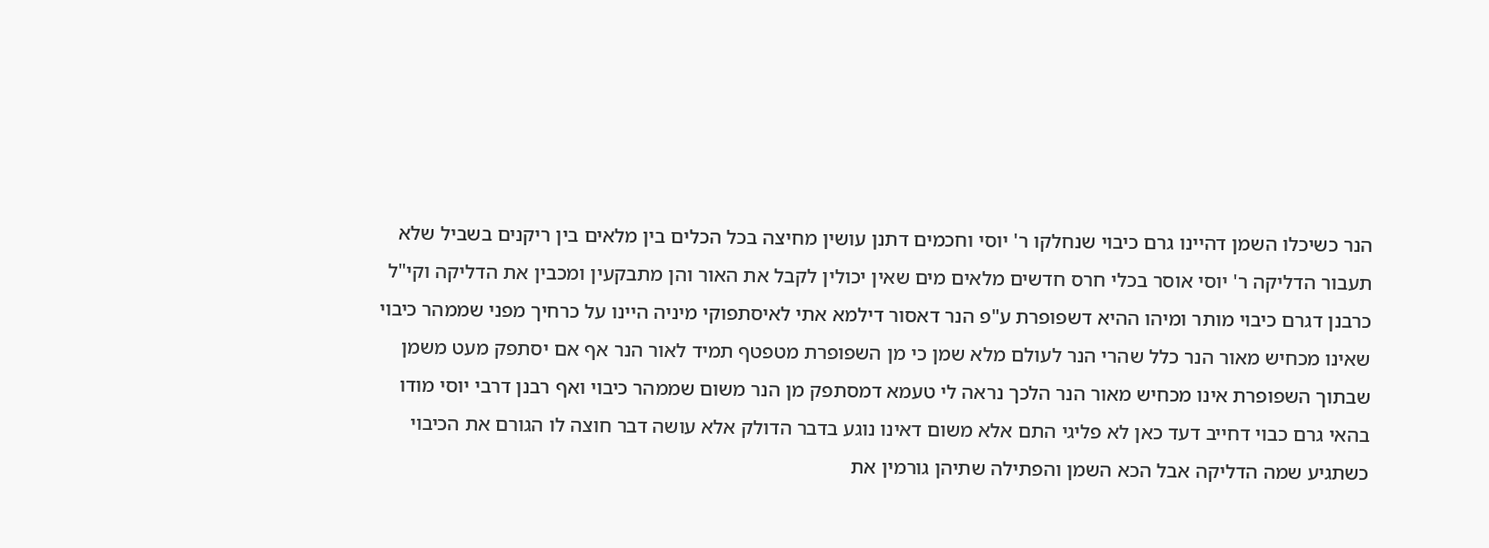הנר כשיכלו השמן דהיינו גרם כיבוי שנחלקו ר' יוסי וחכמים דתנן עושין מחיצה בכל הכלים בין מלאים בין ריקנים בשביל שלא תעבור הדליקה ר' יוסי אוסר בכלי חרס חדשים מלאים מים שאין יכולין לקבל את האור והן מתבקעין ומכבין את הדליקה וקי"ל כרבנן דגרם כיבוי מותר ומיהו ההיא דשפופרת ע"פ הנר דאסור דילמא אתי לאיסתפוקי מיניה היינו על כרחיך מפני שממהר כיבוי שאינו מכחיש מאור הנר כלל שהרי הנר לעולם מלא שמן כי מן השפופרת מטפטף תמיד לאור הנר אף אם יסתפק מעט משמן שבתוך השפופרת אינו מכחיש מאור הנר הלכך נראה לי טעמא דמסתפק מן הנר משום שממהר כיבוי ואף רבנן דרבי יוסי מודו בהאי גרם כבוי דחייב דעד כאן לא פליגי התם אלא משום דאינו נוגע בדבר הדולק אלא עושה דבר חוצה לו הגורם את הכיבוי כשתגיע שמה הדליקה אבל הכא השמן והפתילה שתיהן גורמין את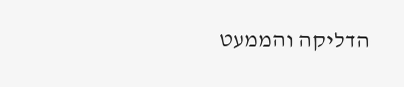הדליקה והממעט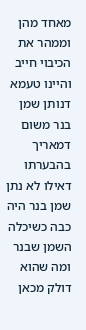מאחד מהן וממהר את הכיבוי חייב והיינו טעמא דנותן שמן בנר משום דמאריך בהבערתו דאילו לא נתן שמן בנר היה כבה כשיכלה השמן שבנר ומה שהוא דולק מכאן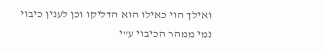ואילך הוי כאילו הוא הדליקו וכן לענין כיבוי נמי ממהר הכיבוי ע"י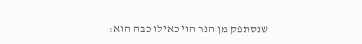שנסתפק מן הנר הוי כאילו כבה הוא: